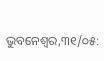ଭୁବନେଶ୍ୱର,୩୧/୦୫: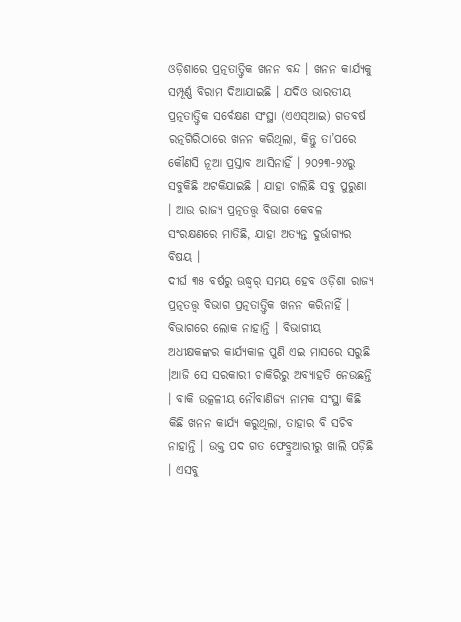ଓଡ଼ିଶାରେ ପ୍ରତ୍ନତାତ୍ତ୍ୱିକ ଖନନ ବନ୍ଦ । ଖନନ କାର୍ଯ୍ୟକୁ ସମ୍ପୂର୍ଣ୍ଣ ବିରାମ ଦିଆଯାଇଛି । ଯଦିଓ ଭାରତୀୟ ପ୍ରତ୍ନତାତ୍ତ୍ୱିକ ସର୍ବେକ୍ଷଣ ସଂସ୍ଥା (ଏଏସ୍ଆଇ) ଗତବର୍ଷ ରତ୍ନଗିରିଠାରେ ଖନନ କରିଥିଲା, କିନ୍ତୁ ତା’ପରେ କୌଣସି ନୂଆ ପ୍ରସ୍ତାବ ଆସିନାହିଁ । ୨୦୨୩-୨୪ରୁ ସବୁକିଛି ଅଟକିଯାଇଛି । ଯାହା ଚାଲିଛି ସବୁ ପୁରୁଣା । ଆଉ ରାଜ୍ୟ ପ୍ରତ୍ନତତ୍ତ୍ୱ ବିଭାଗ କେବଳ ସଂରକ୍ଷଣରେ ମାତିଛି, ଯାହା ଅତ୍ୟନ୍ତ ଦୁର୍ଭାଗ୍ୟର ବିଷୟ ।
ଦୀର୍ଘ ୩୫ ବର୍ଷରୁ ଊଦ୍ଧ୍ୱର୍ ସମୟ ହେବ ଓଡ଼ିଶା ରାଜ୍ୟ ପ୍ରତ୍ନତତ୍ତ୍ୱ ବିଭାଗ ପ୍ରତ୍ନତାତ୍ତ୍ୱିକ ଖନନ କରିନାହିଁ । ବିଭାଗରେ ଲୋକ ନାହାନ୍ତି । ବିଭାଗୀୟ ଅଧୀକ୍ଷକଙ୍କର କାର୍ଯ୍ୟକାଳ ପୁଣି ଏଇ ମାସରେ ସରୁଛି ।ଆଜି ସେ ସରକାରୀ ଚାକିରିରୁ ଅବ୍ୟାହତି ନେଉଛନ୍ତି । ବାକି ଉତ୍କଳୀୟ ନୌବାଣିଜ୍ୟ ନାମକ ସଂସ୍ଥା କିଛି କିଛି ଖନନ କାର୍ଯ୍ୟ କରୁଥିଲା, ତାହାର ବି ସଚିବ ନାହାନ୍ତି । ଉକ୍ତ ପଦ ଗତ ଫେବ୍ରୁଆରୀରୁ ଖାଲି ପଡ଼ିଛି । ଏସବୁ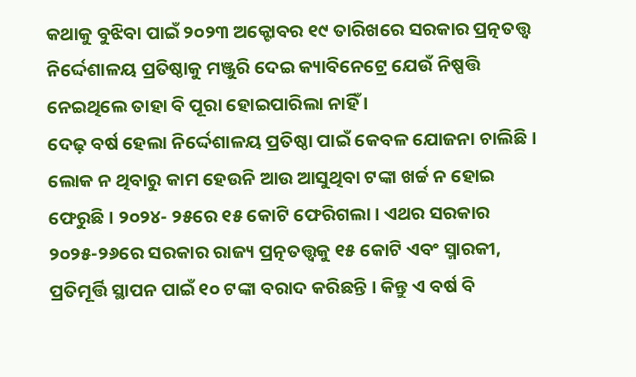କଥାକୁ ବୁଝିବା ପାଇଁ ୨୦୨୩ ଅକ୍ଟୋବର ୧୯ ତାରିଖରେ ସରକାର ପ୍ରତ୍ନତତ୍ତ୍ୱ ନିର୍ଦ୍ଦେଶାଳୟ ପ୍ରତିଷ୍ଠାକୁ ମଞ୍ଜୁରି ଦେଇ କ୍ୟାବିନେଟ୍ରେ ଯେଉଁ ନିଷ୍ପତ୍ତି ନେଇଥିଲେ ତାହା ବି ପୂରା ହୋଇପାରିଲା ନାହିଁ ।
ଦେଢ଼ ବର୍ଷ ହେଲା ନିର୍ଦ୍ଦେଶାଳୟ ପ୍ରତିଷ୍ଠା ପାଇଁ କେବଳ ଯୋଜନା ଚାଲିଛି । ଲୋକ ନ ଥିବାରୁ କାମ ହେଉନି ଆଉ ଆସୁଥିବା ଟଙ୍କା ଖର୍ଚ୍ଚ ନ ହୋଇ ଫେରୁଛି । ୨୦୨୪- ୨୫ରେ ୧୫ କୋଟି ଫେରିଗଲା । ଏଥର ସରକାର ୨୦୨୫-୨୬ରେ ସରକାର ରାଜ୍ୟ ପ୍ରତ୍ନତତ୍ତ୍ୱକୁ ୧୫ କୋଟି ଏବଂ ସ୍ମାରକୀ, ପ୍ରତିମୂର୍ତ୍ତି ସ୍ଥାପନ ପାଇଁ ୧୦ ଟଙ୍କା ବରାଦ କରିଛନ୍ତି । କିନ୍ତୁ ଏ ବର୍ଷ ବି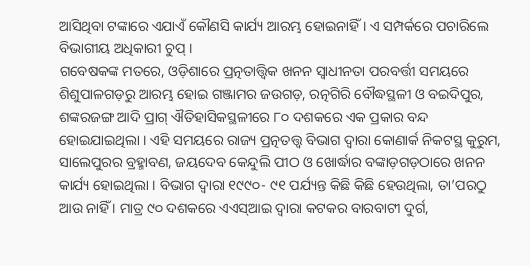ଆସିଥିବା ଟଙ୍କାରେ ଏଯାଏଁ କୌଣସି କାର୍ଯ୍ୟ ଆରମ୍ଭ ହୋଇନାହିଁ । ଏ ସମ୍ପର୍କରେ ପଚାରିଲେ ବିଭାଗୀୟ ଅଧିକାରୀ ଚୁପ୍ ।
ଗବେଷକଙ୍କ ମତରେ, ଓଡ଼ିଶାରେ ପ୍ରତ୍ନତାତ୍ତ୍ୱିକ ଖନନ ସ୍ୱାଧୀନତା ପରବର୍ତ୍ତୀ ସମୟରେ ଶିଶୁପାଳଗଡ଼ରୁ ଆରମ୍ଭ ହୋଇ ଗଞ୍ଜାମର ଜଉଗଡ଼, ରତ୍ନଗିରି ବୌଦ୍ଧସ୍ଥଳୀ ଓ ବଇଦିପୁର, ଶଙ୍କରଜଙ୍ଗ ଆଦି ପ୍ରାଗ୍ ଐତିହାସିକସ୍ଥଳୀରେ ୮୦ ଦଶକରେ ଏକ ପ୍ରକାର ବନ୍ଦ ହୋଇଯାଇଥିଲା । ଏହି ସମୟରେ ରାଜ୍ୟ ପ୍ରତ୍ନତତ୍ତ୍ୱ ବିଭାଗ ଦ୍ୱାରା କୋଣାର୍କ ନିକଟସ୍ଥ କୁରୁମ, ସାଲେପୁରର ବ୍ରହ୍ମାବଣ, ଜୟଦେବ କେନ୍ଦୁଲି ପୀଠ ଓ ଖୋର୍ଦ୍ଧାର ବଙ୍କାଡ଼ଗଡ଼ଠାରେ ଖନନ କାର୍ଯ୍ୟ ହୋଇଥିଲା । ବିଭାଗ ଦ୍ୱାରା ୧୯୯୦- ୯୧ ପର୍ଯ୍ୟନ୍ତ କିଛି କିଛି ହେଉଥିଲା, ତା’ପରଠୁ ଆଉ ନାହିଁ । ମାତ୍ର ୯୦ ଦଶକରେ ଏଏସ୍ଆଇ ଦ୍ୱାରା କଟକର ବାରବାଟୀ ଦୁର୍ଗ,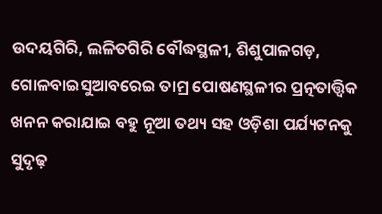ଉଦୟଗିରି, ଲଳିତଗିରି ବୌଦ୍ଧସ୍ଥଳୀ, ଶିଶୁପାଳଗଡ଼, ଗୋଳବାଇସୁଆବରେଇ ତାମ୍ର ପୋଷଣସ୍ଥଳୀର ପ୍ରତ୍ନତାତ୍ତ୍ୱିକ ଖନନ କରାଯାଇ ବହୁ ନୂଆ ତଥ୍ୟ ସହ ଓଡ଼ିଶା ପର୍ଯ୍ୟଟନକୁ ସୁଦୃଢ଼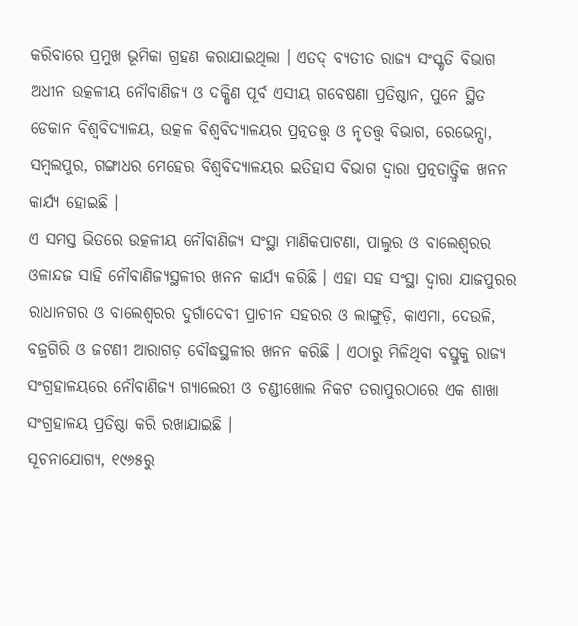କରିବାରେ ପ୍ରମୁଖ ଭୂମିକା ଗ୍ରହଣ କରାଯାଇଥିଲା । ଏତଦ୍ ବ୍ୟତୀତ ରାଜ୍ୟ ସଂସ୍କୃତି ବିଭାଗ ଅଧୀନ ଉତ୍କଳୀୟ ନୌବାଣିଜ୍ୟ ଓ ଦକ୍ଷିଣ ପୂର୍ବ ଏସୀୟ ଗବେଷଣା ପ୍ରତିଷ୍ଠାନ, ପୁନେ ସ୍ଥିତ ଡେକାନ ବିଶ୍ୱବିଦ୍ୟାଳୟ, ଉତ୍କଳ ବିଶ୍ୱବିଦ୍ୟାଳୟର ପ୍ରତ୍ନତତ୍ତ୍ୱ ଓ ନୃତତ୍ତ୍ୱ ବିଭାଗ, ରେଭେନ୍ସା, ସମ୍ବଲପୁର, ଗଙ୍ଗାଧର ମେହେର ବିଶ୍ୱବିଦ୍ୟାଳୟର ଇତିହାସ ବିଭାଗ ଦ୍ୱାରା ପ୍ରତ୍ନତାତ୍ତ୍ୱିକ ଖନନ କାର୍ଯ୍ୟ ହୋଇଛି ।
ଏ ସମସ୍ତ ଭିତରେ ଉତ୍କଳୀୟ ନୌବାଣିଜ୍ୟ ସଂସ୍ଥା ମାଣିକପାଟଣା, ପାଲୁର ଓ ବାଲେଶ୍ୱରର ଓଳାନ୍ଦଜ ସାହି ନୌବାଣିଜ୍ୟସ୍ଥଳୀର ଖନନ କାର୍ଯ୍ୟ କରିଛି । ଏହା ସହ ସଂସ୍ଥା ଦ୍ୱାରା ଯାଜପୁରର ରାଧାନଗର ଓ ବାଲେଶ୍ୱରର ଦୁର୍ଗାଦେବୀ ପ୍ରାଚୀନ ସହରର ଓ ଲାଙ୍ଗୁଡ଼ି, କାଏମା, ଦେଉଳି, ବଜ୍ରଗିରି ଓ ଜଟଣୀ ଆରାଗଡ଼ ବୌଦ୍ଧସ୍ଥଳୀର ଖନନ କରିଛି । ଏଠାରୁ ମିଳିଥିବା ବସ୍ତୁକୁ ରାଜ୍ୟ ସଂଗ୍ରହାଳୟରେ ନୌବାଣିଜ୍ୟ ଗ୍ୟାଲେରୀ ଓ ଚଣ୍ଡୀଖୋଲ ନିକଟ ତରାପୁରଠାରେ ଏକ ଶାଖା ସଂଗ୍ରହାଳୟ ପ୍ରତିଷ୍ଠା କରି ରଖାଯାଇଛି ।
ସୂଚନାଯୋଗ୍ୟ, ୧୯୬୫ରୁ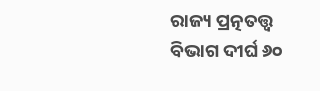ରାଜ୍ୟ ପ୍ରତ୍ନତତ୍ତ୍ୱ ବିଭାଗ ଦୀର୍ଘ ୬୦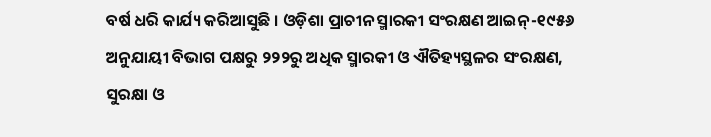ବର୍ଷ ଧରି କାର୍ଯ୍ୟ କରିଆସୁଛି । ଓଡ଼ିଶା ପ୍ରାଚୀନ ସ୍ମାରକୀ ସଂରକ୍ଷଣ ଆଇନ୍-୧୯୫୬ ଅନୁଯାୟୀ ବିଭାଗ ପକ୍ଷରୁ ୨୨୨ରୁ ଅଧିକ ସ୍ମାରକୀ ଓ ଐତିହ୍ୟସ୍ଥଳର ସଂରକ୍ଷଣ, ସୁରକ୍ଷା ଓ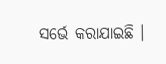ସର୍ଭେ କରାଯାଇଛି ।